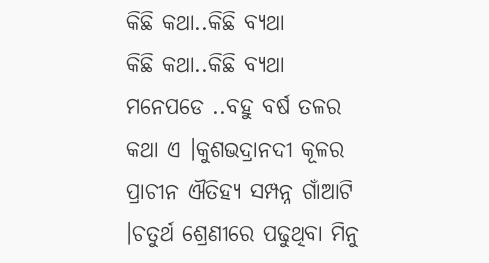କିଛି କଥା..କିଛି ବ୍ୟଥା
କିଛି କଥା..କିଛି ବ୍ୟଥା
ମନେପଡେ ..ବହୁ ବର୍ଷ ତଳର କଥା ଏ ।କୁଶଭଦ୍ରାନଦୀ କୂଳର ପ୍ରାଚୀନ ଐତିହ୍ୟ ସମ୍ପନ୍ନ ଗାଁଆଟି ।ଚତୁର୍ଥ ଶ୍ରେଣୀରେ ପଢୁଥିବା ମିନୁ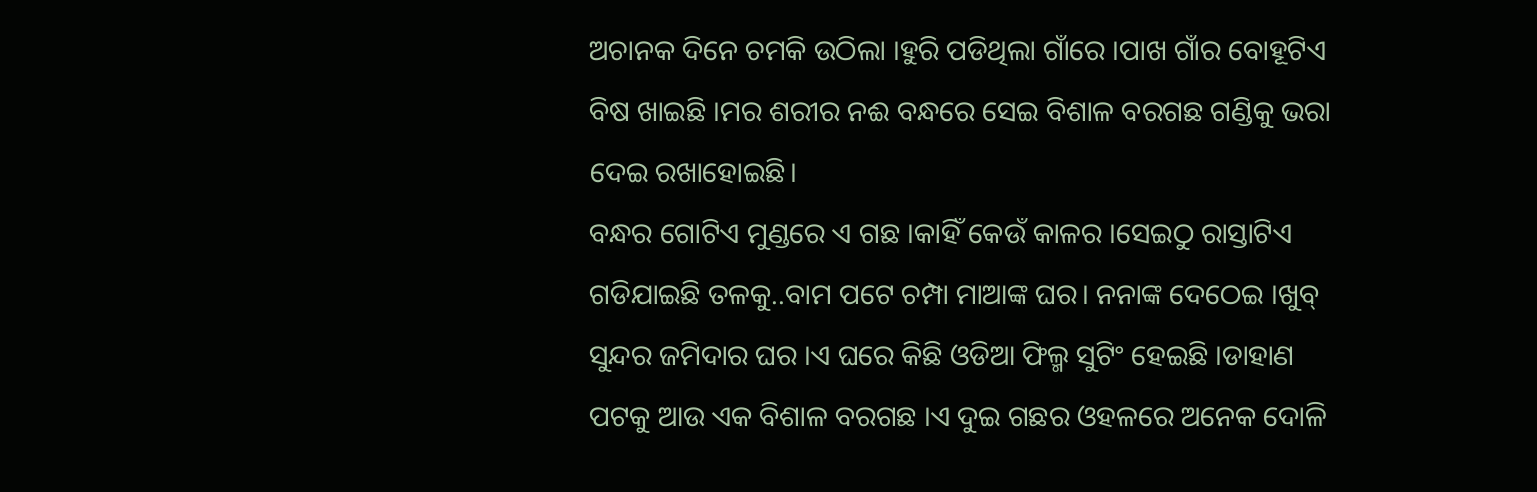ଅଚାନକ ଦିନେ ଚମକି ଉଠିଲା ।ହୁରି ପଡିଥିଲା ଗାଁରେ ।ପାଖ ଗାଁର ବୋହୂଟିଏ ବିଷ ଖାଇଛି ।ମର ଶରୀର ନଈ ବନ୍ଧରେ ସେଇ ବିଶାଳ ବରଗଛ ଗଣ୍ଡିକୁ ଭରା ଦେଇ ରଖାହୋଇଛି।
ବନ୍ଧର ଗୋଟିଏ ମୁଣ୍ଡରେ ଏ ଗଛ ।କାହିଁ କେଉଁ କାଳର ।ସେଇଠୁ ରାସ୍ତାଟିଏ ଗଡିଯାଇଛି ତଳକୁ..ବାମ ପଟେ ଚମ୍ପା ମାଆଙ୍କ ଘର। ନନାଙ୍କ ଦେଠେଇ ।ଖୁବ୍ ସୁନ୍ଦର ଜମିଦାର ଘର ।ଏ ଘରେ କିଛି ଓଡିଆ ଫିଲ୍ମ ସୁଟିଂ ହେଇଛି ।ଡାହାଣ ପଟକୁ ଆଉ ଏକ ବିଶାଳ ବରଗଛ ।ଏ ଦୁଇ ଗଛର ଓହଳରେ ଅନେକ ଦୋଳି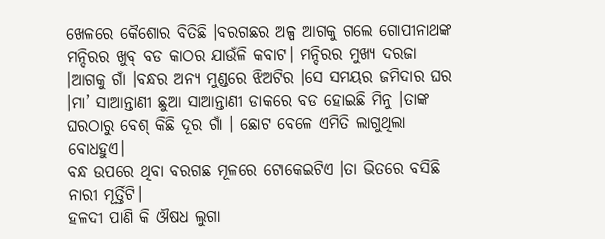ଖେଳରେ କୈଶୋର ବିତିଛି ।ବରଗଛର ଅଳ୍ପ ଆଗକୁ ଗଲେ ଗୋପୀନାଥଙ୍କ ମନ୍ଦିରର ଖୁବ୍ ବଡ କାଠର ଯାଉଁଳି କବାଟ। ମନ୍ଦିରର ମୁଖ୍ୟ ଦରଜା ।ଆଗକୁ ଗାଁ ।ବନ୍ଧର ଅନ୍ୟ ମୁଣ୍ଡରେ ଝିଅଟିର ।ସେ ସମୟର ଜମିଦାର ଘର ।ମା’ ସାଆନ୍ତାଣୀ ଛୁଆ ସାଆନ୍ତାଣୀ ଡାକରେ ବଡ ହୋଇଛି ମିନୁ ।ତାଙ୍କ ଘରଠାରୁ ବେଶ୍ କିଛି ଦୂର ଗାଁ । ଛୋଟ ବେଳେ ଏମିତି ଲାଗୁଥିଲା ବୋଧହୁଏ।
ବନ୍ଧ ଉପରେ ଥିବା ବରଗଛ ମୂଳରେ ଟୋକେଇଟିଏ ।ତା ଭିତରେ ବସିଛି ନାରୀ ମୂର୍ତ୍ତିଟି।
ହଳଦୀ ପାଣି କି ଔଷଧ ଲୁଗା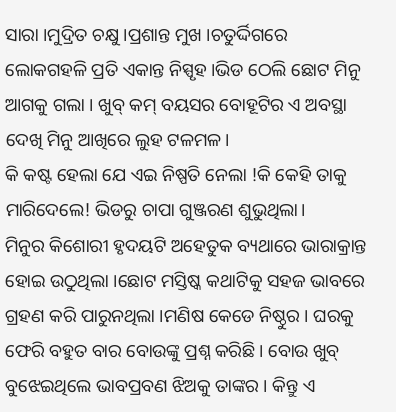ସାରା ।ମୁଦ୍ରିତ ଚକ୍ଷୁ ।ପ୍ରଶାନ୍ତ ମୁଖ ।ଚତୁର୍ଦ୍ଦିଗରେ ଲୋକଗହଳି ପ୍ରତି ଏକାନ୍ତ ନିସ୍ପୃହ ।ଭିଡ ଠେଲି ଛୋଟ ମିନୁ ଆଗକୁ ଗଲା । ଖୁବ୍ କମ୍ ବୟସର ବୋହୂଟିର ଏ ଅବସ୍ଥା ଦେଖି ମିନୁ ଆଖିରେ ଲୁହ ଟଳମଳ।
କି କଷ୍ଟ ହେଲା ଯେ ଏଇ ନିଷ୍ପତି ନେଲା !କି କେହି ତାକୁ ମାରିଦେଲେ! ଭିଡରୁ ଚାପା ଗୁଞ୍ଜରଣ ଶୁଭୁଥିଲା।
ମିନୁର କିଶୋରୀ ହୃଦୟଟି ଅହେତୁକ ବ୍ୟଥାରେ ଭାରାକ୍ରାନ୍ତ ହୋଇ ଉଠୁଥିଲା ।ଛୋଟ ମସ୍ତିଷ୍କ କଥାଟିକୁ ସହଜ ଭାବରେ ଗ୍ରହଣ କରି ପାରୁନଥିଲା ।ମଣିଷ କେଡେ ନିଷ୍ଠୁର । ଘରକୁ ଫେରି ବହୁତ ବାର ବୋଉଙ୍କୁ ପ୍ରଶ୍ନ କରିଛି । ବୋଉ ଖୁବ୍ ବୁଝେଇଥିଲେ ଭାବପ୍ରବଣ ଝିଅକୁ ତାଙ୍କର । କିନ୍ତୁ ଏ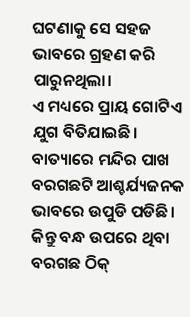ଘଟଣାକୁ ସେ ସହଜ ଭାବରେ ଗ୍ରହଣ କରି ପାରୁନଥିଲା।
ଏ ମଧ୍ୟରେ ପ୍ରାୟ ଗୋଟିଏ ଯୁଗ ବିତିଯାଇଛି। ବାତ୍ୟାରେ ମନ୍ଦିର ପାଖ ବରଗଛଟି ଆଶ୍ଚର୍ଯ୍ୟଜନକ ଭାବରେ ଉପୁଡି ପଡିଛି । କିନ୍ତୁ ବନ୍ଧ ଉପରେ ଥିବା ବରଗଛ ଠିକ୍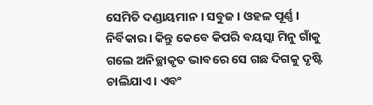ସେମିତି ଦଣ୍ଡାୟମାନ । ସବୁଜ । ଓହଳ ପୂର୍ଣ୍ଣ । ନିର୍ବିକାର। କିନ୍ତୁ କେବେ କିପରି ବୟସ୍କା ମିନୁ ଗାଁକୁ ଗଲେ ଅନିଚ୍ଛାକୃତ ଭାବରେ ସେ ଗଛ ଦିଗକୁ ଦୃଷ୍ଟି ଚାଲିଯାଏ । ଏବଂ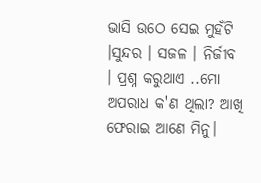ଭାସି ଉଠେ ସେଇ ମୁହଁଟି ।ସୁନ୍ଦର । ସଜଳ । ନିର୍ଜୀବ । ପ୍ରଶ୍ନ କରୁଥାଏ ..ମୋ ଅପରାଧ କ'ଣ ଥିଲା? ଆଖି ଫେରାଇ ଆଣେ ମିନୁ।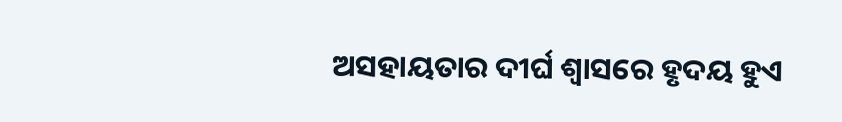ଅସହାୟତାର ଦୀର୍ଘ ଶ୍ଵାସରେ ହୃଦୟ ହୁଏ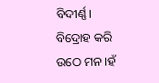ବିଦୀର୍ଣ୍ଣ। ବିଦ୍ରୋହ କରି ଉଠେ ମନ ।ହଁ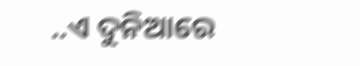..ଏ ଦୁନିଆରେ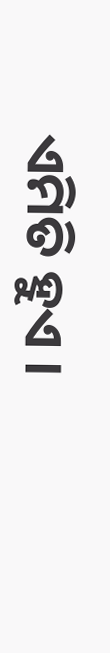ଏମିତି ହୁଏ ।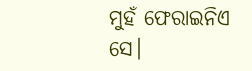ମୁହଁ ଫେରାଇନିଏ ସେ।